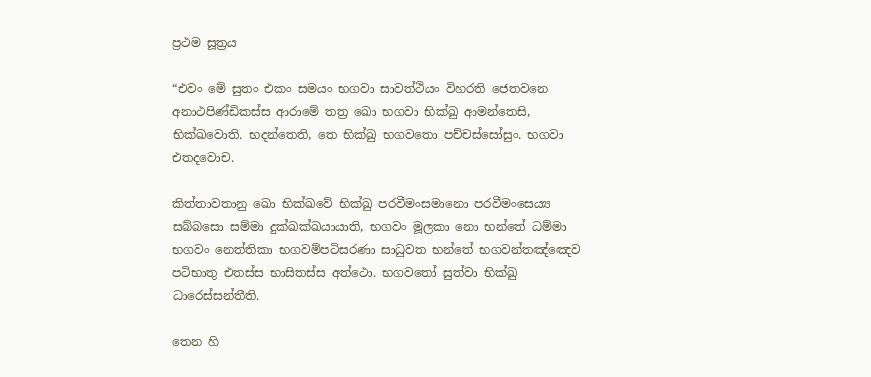ප්‍රථම සූත්‍රය

“එවං මේ සුතං එකං සමයං භගවා සාවත්ථියං විහරති ජෙතවනෙ අනාථපිණ්ඩිකස්ස ආරාමේ තත්‍ර ඛො භගවා භික්ඛු ආමන්තෙසි, භික්ඛවොති. භදන්තෙති, තෙ භික්ඛු භගවතො පච්චස්සෝසුං. භගවා එතදවොච.

කිත්තාවතානු ඛො භික්ඛවේ භික්ඛු පරවීමංසමානො පරවීමංසෙය්‍ය සබ්බසො සම්මා දුක්ඛක්ඛයායාති, භගවං මූලකා නො භන්තේ ධම්මා භගවං නෙත්තිකා භගවම්පටිසරණා සාධුවත භන්තේ භගවන්තඤ්ඤෙව පටිභාතු එතස්ස භාසිතස්ස අත්ථො. භගවතෝ සුත්වා භික්ඛු ධාරෙස්සන්තීති.

තෙන හි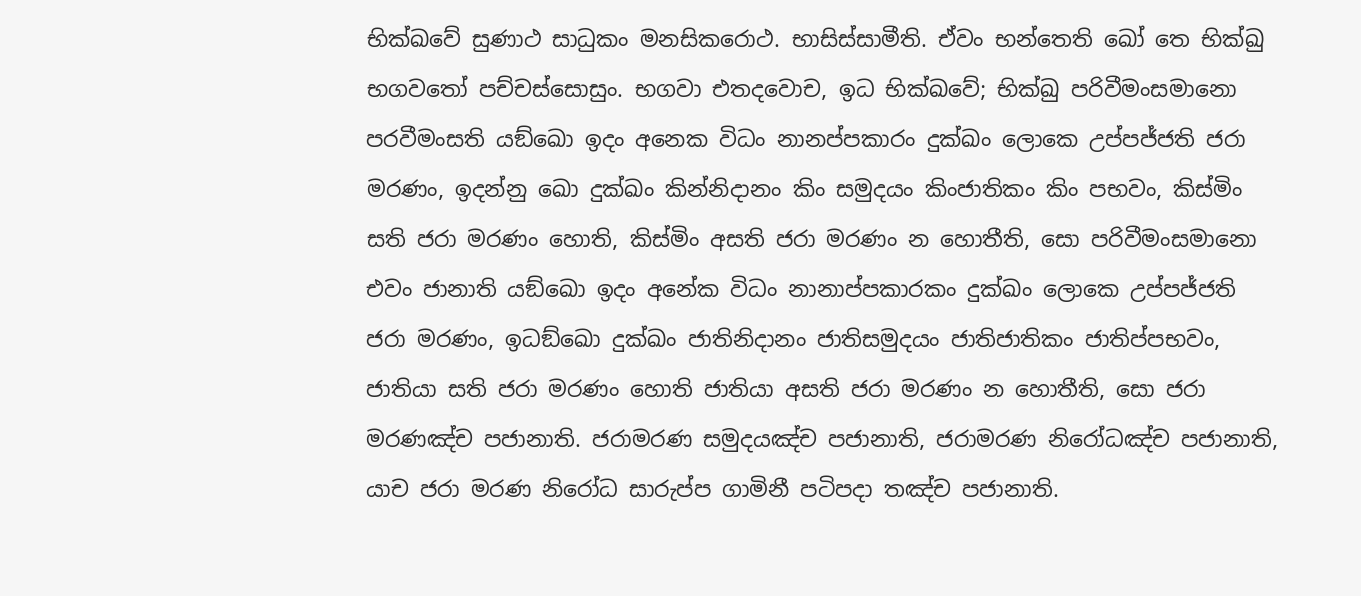භික්ඛවේ සුණාථ සාධුකං මනසිකරොථ. භාසිස්සාමීති. ඒවං භන්තෙති ඛෝ තෙ භික්ඛු භගවතෝ පච්චස්සොසුං. භගවා එතදවොච, ඉධ භික්ඛවේ; භික්ඛු පරිවීමංසමානො පරවීමංසති යඞ්ඛො ඉදං අනෙක විධං නානප්පකාරං දුක්ඛං ලොකෙ උප්පජ්ජති ජරා මරණං, ඉදන්නු ඛො දුක්ඛං කින්නිදානං කිං සමුදයං කිංජාතිකං කිං පභවං, කිස්මිං සති ජරා මරණං හොති, කිස්මිං අසති ජරා මරණං න හොතීති, සො පරිවීමංසමානො එවං ජානාති යඞ්ඛො ඉදං අනේක විධං නානාප්පකාරකං දුක්ඛං ලොකෙ උප්පජ්ජති ජරා මරණං, ඉධඞ්ඛො දුක්ඛං ජාතිනිදානං ජාතිසමුදයං ජාතිජාතිකං ජාතිප්පභවං, ජාතියා සති ජරා මරණං හොති ජාතියා අසති ජරා මරණං න හොතීති, සො ජරා මරණඤ්ච පජානාති. ජරාමරණ සමුදයඤ්ච පජානාති, ජරාමරණ නිරෝධඤ්ච පජානාති, යාච ජරා මරණ නිරෝධ සාරුප්ප ගාමිනී පටිපදා තඤ්ච පජානාති.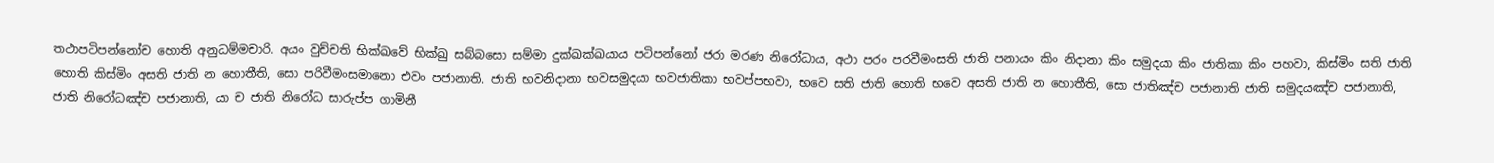තථාපටිපන්නෝච හොති අනුධම්මචාරි. අයං වුච්චති භික්ඛවේ භික්ඛු සබ්බසො සම්මා දුක්ඛක්ඛයාය පටිපන්නෝ ජරා මරණ නිරෝධාය, අථා පරං පරවීමංසති ජාති පනායං කිං නිදානා කිං සමුදයා කිං ජාතිකා කිං පහවා, කිස්මිං සති ජාති හොති කිස්මිං අසති ජාති න හොතීති, සො පරිවීමංසමානො එවං පජානාති. ජාති භවනිදානා භවසමුදයා භවජාතිකා භවප්පභවා, භවෙ සති ජාති හොති භවෙ අසති ජාති න හොතීති, සො ජාතිඤ්ච පජානාති ජාති සමුදයඤ්ච පජානාති, ජාති නිරෝධඤ්ච පජානාති, යා ච ජාති නිරෝධ සාරුප්ප ගාමිනී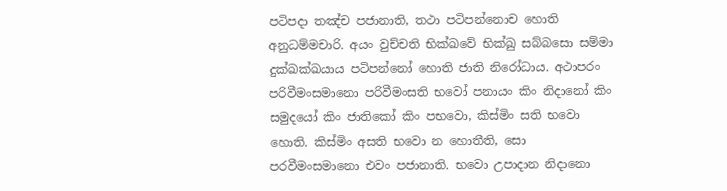පටිපදා තඤ්ච පජානාති, තථා පටිපන්නොච හොති අනුධම්මචාරි. අයං වුච්චති භික්ඛවේ භික්ඛු සබ්බසො සම්මා දුක්ඛක්ඛයාය පටිපන්නෝ හොති ජාති නිරෝධාය. අථාපරං පරිවීමංසමානො පරිවීමංසති භවෝ පනායං කිං නිදානෝ කිං සමුදයෝ කිං ජාතිකෝ කිං පභවො, කිස්මිං සති භවො හොති. කිස්මිං අසති භවො න හොතීති, සො පරවීමංසමානො එවං පජානාති. භවො උපාදාන නිදානො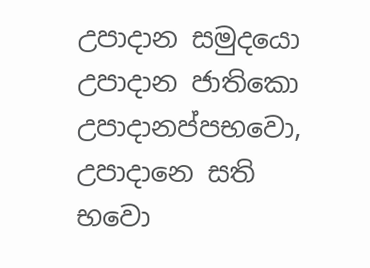උපාදාන සමුදයො උපාදාන ජාතිකො උපාදානප්පභවො, උපාදානෙ සති භවො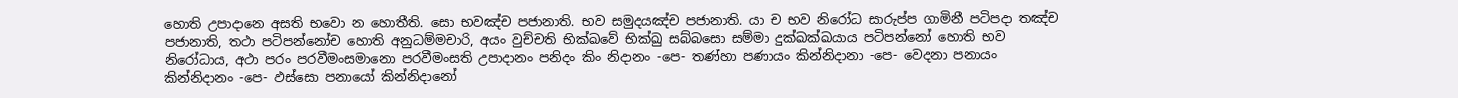හොති උපාදානෙ අසති භවො න හොතීති. සො භවඤ්ච පජානාති. භව සමුදයඤ්ච පජානාති. යා ච භව නිරෝධ සාරුප්ප ගාමිනී පටිපදා තඤ්ච පජානාති, තථා පටිපන්නෝච හොති අනුධම්මචාරි, අයං වුච්චති භික්ඛවේ භික්ඛු සබ්බසො සම්මා දුක්ඛක්ඛයාය පටිපන්නෝ හොති භව නිරෝධාය, අථා පරං පරවීමංසමානො පරවීමංසති උපාදානං පනිදං කිං නිදානං -පෙ- තණ්හා පණායං කින්නිදානා -පෙ- වෙදනා පනායං කින්නිදානං -පෙ- ඵස්සො පනායෝ කින්නිදානෝ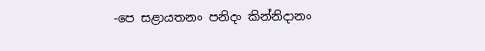-පෙ සළායතනං පනිදං කින්නිදානං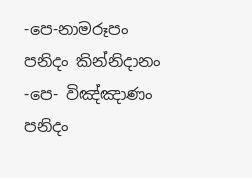-පෙ-නාමරූපං පනිදං කින්නිදානං -පෙ- විඤ්ඤාණං පනිදං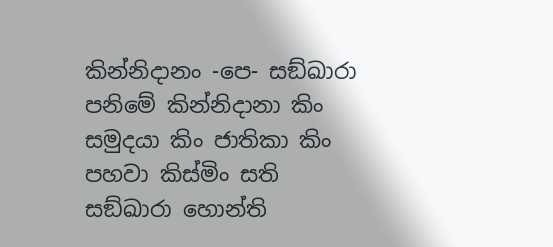කින්නිදානං -පෙ- සඞ්ඛාරා පනිමේ කින්නිදානා කිං සමුදයා කිං ජාතිකා කිං පහවා කිස්මිං සති සඞ්ඛාරා හොන්ති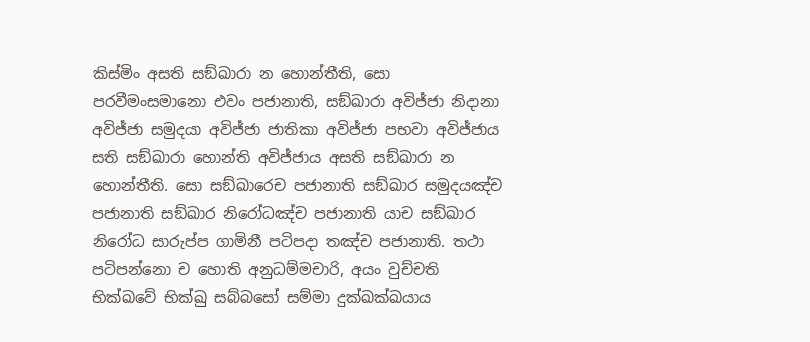කිස්මිං අසති සඞ්ඛාරා න හොන්තීති, සො පරවීමංසමානො එවං පජානාති, සඞ්ඛාරා අවිජ්ජා නිදානා අවිජ්ජා සමුදයා අවිජ්ජා ජාතිකා අවිජ්ජා පභවා අවිජ්ජාය සති සඞ්ඛාරා හොන්ති අවිජ්ජාය අසති සඞ්ඛාරා න හොන්තීති. සො සඞ්ඛාරෙච පජානාති සඞ්ඛාර සමුදයඤ්ච පජානාති සඞ්ඛාර නිරෝධඤ්ච පජානාති යාච සඞ්ඛාර නිරෝධ සාරුප්ප ගාමිනී පටිපදා තඤ්ච පජානාති. තථා පටිපන්නො ච හොති අනුධම්මචාරි, අයං වුච්චති භික්ඛවේ භික්ඛු සබ්බසෝ සම්මා දුක්ඛක්ඛයාය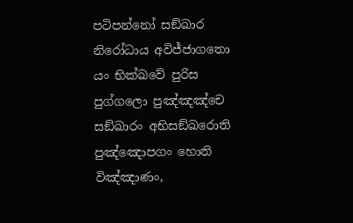පටිපන්නෝ සඞ්ඛාර නිරෝධාය අවිජ්ජාගතො යං භික්ඛවේ පුරිස පුග්ගලො පුඤ්ඤඤ්චෙ සඞ්ඛාරං අභිසඞ්ඛරොති පුඤ්ඤොපගං හොති විඤ්ඤාණං,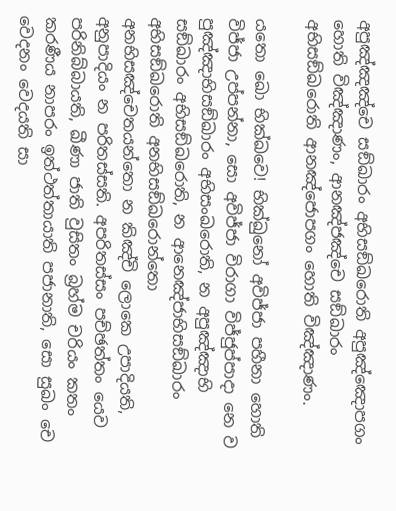අපුඤ්ඤඤ්චෙ සඞ්ඛාරං අභිසඞ්ඛරොති අපුඤ්ඤොපගං හොති විඤ්ඤාණං, ආනඤ්ජඤ්චෙ සඞ්ඛාරං අභිසඞ්ඛරොති ආනඤ්ජොපගං හොති විඤ්ඤාණං.

යතො ඛො භික්ඛවෙ! භික්ඛුනෝ අවිජ්ජා පහීනා හොති විජ්ජා උප්පන්නා, සො අවිජ්ජා විරාගා විජ්ජුප්පාදා නෙ ව පුඤ්ඤාභිසඞ්ඛාරං අභිසංඛරොති, න අපුඤ්ඤාභි සඞ්ඛාරං අභිසඞ්ඛරොති, න ආනෙඤ්ජාභිසඞ්ඛාරං අභිසඞ්ඛරොති අනභිසඞ්ඛරොන්තො අනභිසඤ්චෙතයන්තො න කිඤ්චි ලොකෙ උපාදියති, අනුපාදියං න පරිතස්සති. අපරිතස්සං පච්ඡත්තං යෙව පරිනිබ්බායති, ඛීණා ජාති වුසිතං බ්‍රහ්ම චරියං කතං කරණීය නාපරං ඉත්ථත්තායාති පජානාති, සො සුඛං චෙ වෙදනං වෙදයති සා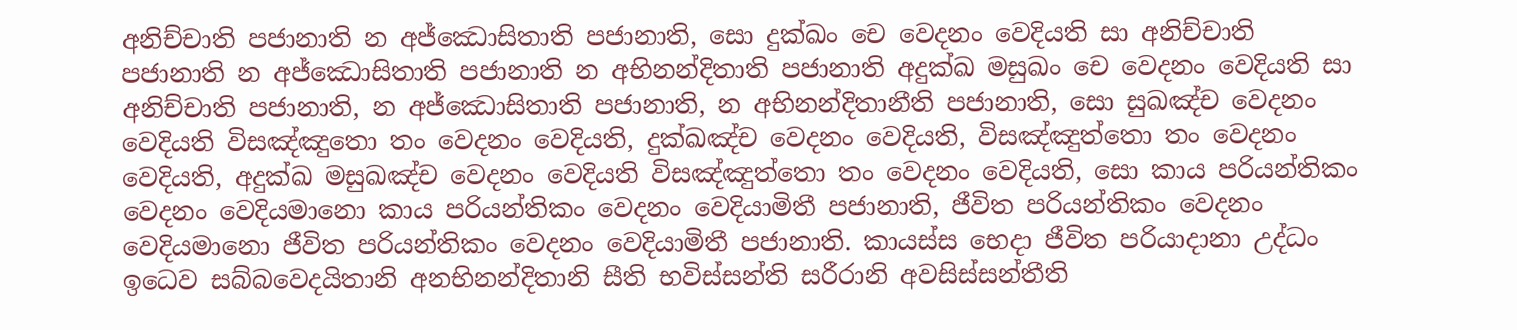අනිච්චාති පජානාති න අජ්ඣොසිතාති පජානාති, සො දුක්ඛං චෙ වෙදනං වෙදියති සා අනිච්චාති පජානාති න අජ්ඣොසිතාති පජානාති න අභිනන්දිතාති පජානාති අදුක්ඛ මසුඛං චෙ වෙදනං වෙදියති සා අනිච්චාති පජානාති, න අජ්ඣොසිතාති පජානාති, න අභිනන්දිතානීති පජානාති, සො සුඛඤ්ච වෙදනං වෙදියති විසඤ්ඤුතො තං වෙදනං වෙදියති, දුක්ඛඤ්ච වෙදනං වෙදියති, විසඤ්ඤුත්තො තං වෙදනං වෙදියති, අදුක්ඛ මසුඛඤ්ච වෙදනං වෙදියති විසඤ්ඤුත්තො තං වෙදනං වෙදියති, සො කාය පරියන්තිකං වෙදනං වෙදියමානො කාය පරියන්තිකං වෙදනං වෙදියාමිතී පජානාති, ජීවිත පරියන්තිකං වෙදනං වෙදියමානො ජීවිත පරියන්තිකං වෙදනං වෙදියාමිතී පජානාති. කායස්ස භෙදා ජීවිත පරියාදානා උද්ධං ඉධෙව සබ්බවෙදයිතානි අනභිනන්දිතානි සීති භවිස්සන්ති සරීරානි අවසිස්සන්තීති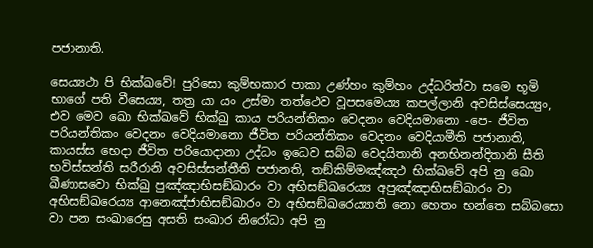පජානාති.

සෙය්‍යථා පි භික්ඛවේ! පුරිසො කුම්භකාර පාකා උණ්හං කුම්හං උද්ධරිත්වා සමෙ භූමි භාගේ පති වීසෙය්‍ය, තත්‍ර යා යං උස්මා තත්ථෙව වූපසමෙය්‍ය කපල්ලානි අවසිස්සෙය්‍යුං, එව මෙව ඛො භික්ඛවේ භික්ඛු කාය පරියන්තිකං වෙදනං වෙදියමානො -පෙ- ජීවිත පරියන්තිකං වෙදනං වෙදියමානො ජීවිත පරියන්තිකං වෙදනං වෙදියාමීති පජානාති, කායස්ස භෙදා ජීවිත පරියොදානා උද්ධං ඉධෙව සබ්බ වෙදයිතානි අනභිනන්දිතානි සීති භවිස්සන්ති සරීරානි අවසිස්සන්තීති පජානති, තඞ්කිම්මඤ්ඤථ භික්ඛවේ අපි නු ඛො ඛීණාසවො භික්ඛු පුඤ්ඤාභිසඞ්ඛාරං වා අභිසඞ්ඛරෙය්‍ය අපුඤ්ඤාභිසඞ්ඛාරං වා අභිසඞ්ඛරෙය්‍ය ආනෙඤ්ජාභිසඞ්ඛාරං වා අභිසඞ්ඛරෙය්‍යාති නො හෙතං භන්තෙ සබ්බසො වා පන සංඛාරෙසු අසති සංඛාර නිරෝධා අපි නු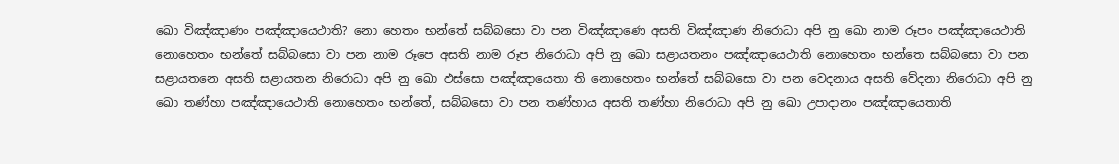ඛො විඤ්ඤාණං පඤ්ඤායෙථාති? නො හෙතං භන්තේ සබ්බසො වා පන විඤ්ඤාණෙ අසති විඤ්ඤාණ නිරොධා අපි නු ඛො නාම රූපං පඤ්ඤායෙථාති නොහෙතං භන්තේ සබ්බසො වා පන නාම රූපෙ අසති නාම රූප නිරොධා අපි නු ඛො සළායතනං පඤ්ඤායෙථාති නොහෙතං භන්තෙ සබ්බසො වා පන සළායතනෙ අසති සළායතන නිරොධා අපි නු ඛො ඵස්සො පඤ්ඤායෙතා ති නොහෙතං භන්තේ සබ්බසො වා පන වෙදනාය අසති වේදනා නිරොධා අපි නු ඛො තණ්හා පඤ්ඤායෙථාති නොහෙතං භන්තේ, සබ්බසො වා පන තණ්හාය අසති තණ්හා නිරොධා අපි නු ඛො උපාදානං පඤ්ඤායෙතාති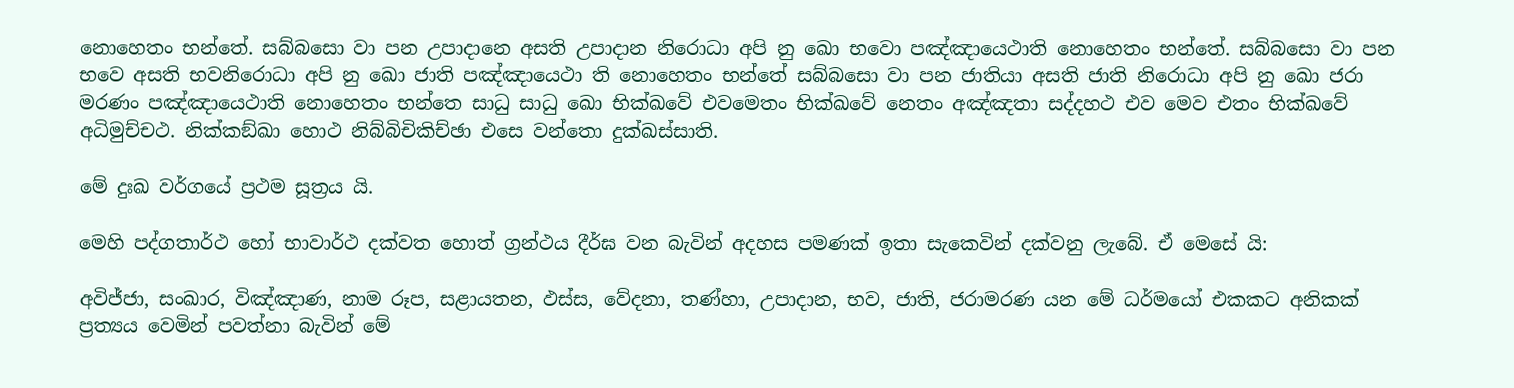නොහෙතං භන්තේ. සබ්බසො වා පන උපාදානෙ අසති උපාදාන නිරොධා අපි නු ඛො භවො පඤ්ඤායෙථාති නොහෙතං භන්තේ. සබ්බසො වා පන භවෙ අසති භවනිරොධා අපි නු ඛො ජාති පඤ්ඤායෙථා ති නොහෙතං භන්තේ සබ්බසො වා පන ජාතියා අසති ජාති නිරොධා අපි නු ඛො ජරා මරණං පඤ්ඤායෙථාති නොහෙතං භන්තෙ සාධු සාධු ඛො භික්ඛවේ එවමෙතං භික්ඛවේ නෙතං අඤ්ඤතා සද්දහථ එව මෙව එතං භික්ඛවේ අධිමුච්චථ. නික්කඞ්ඛා හොථ නිබ්බිචිකිච්ඡා එසෙ වන්තො දුක්ඛස්සාති.

මේ දුඃඛ වර්ගයේ ප්‍රථම සූත්‍රය යි.

මෙහි පද්ගතාර්ථ හෝ භාවාර්ථ දක්වත හොත් ග්‍රන්ථය දීර්ඝ වන බැවින් අදහස පමණක් ඉතා සැකෙවින් දක්වනු ලැබේ. ඒ මෙසේ යි:

අවිජ්ජා, සංඛාර, විඤ්ඤාණ, නාම රූප, සළායතන, ඵස්ස, වේදනා, තණ්හා, උපාදාන, භව, ජාති, ජරාමරණ යන මේ ධර්මයෝ එකකට අනිකක් ප්‍රත්‍යය වෙමින් පවත්නා බැවින් මේ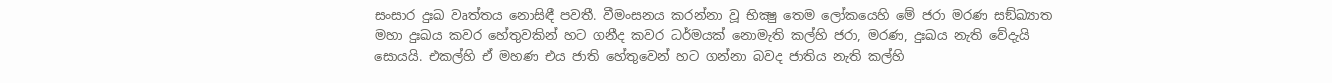සංසාර දුඃඛ වෘත්තය නොසිඳී පවතී. වීමංසනය කරන්නා වූ භික්‍ෂු තෙම ලෝකයෙහි මේ ජරා මරණ සඞ්ඛ්‍යාත මහා දුඃඛය කවර හේතුවකින් හට ගනීද කවර ධර්මයක් නොමැති කල්හි ජරා, මරණ, දුඃඛය නැති වේදැයි සොයයි. එකල්හි ඒ මහණ එය ජාති හේතුවෙන් හට ගන්නා බවද ජාතිය නැති කල්හි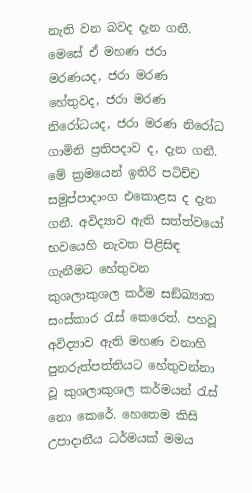නැති වන බවද දැන ගනී. මෙසේ ඒ මහණ ජරා මරණයද, ජරා මරණ හේතුවද, ජරා මරණ නිරෝධයද, ජරා මරණ නිරෝධ ගාමිනි ප්‍රතිපදාව ද, දැන ගනී. මේ ක්‍රමයෙන් ඉතිරි පටිච්ච සමුප්පාදාංග එකොළස ද දැන ගනී. අවිද්‍යාව ඇති සත්ත්වයෝ භවයෙහි නැවත පිළිසිඳ ගැනීමට හේතුවන කුශලාකුශල කර්ම සඞ්ඛ්‍යාත සංස්කාර රැස් කෙරෙත්. පහවූ අවිද්‍යාව ඇති මහණ වනාහි පුනරුත්පත්තියට හේතුවන්නා වූ කුශලාකුශල කර්මයන් රැස් නො කෙරේ. හෙතෙම කිසි උපාදානීය ධර්මයක් මමය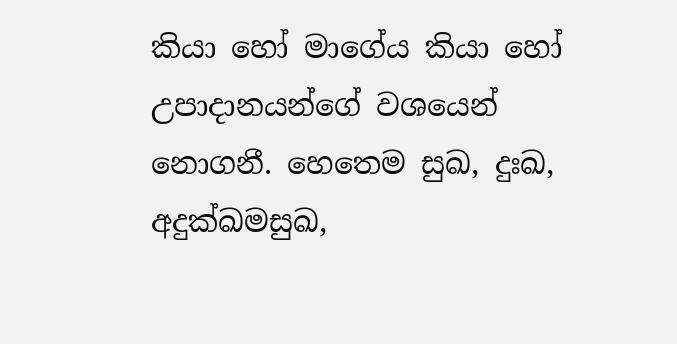කියා හෝ මාගේය කියා හෝ උපාදානයන්ගේ වශයෙන් නොගනී. හෙතෙම සුඛ, දුඃඛ, අදුක්ඛමසුඛ,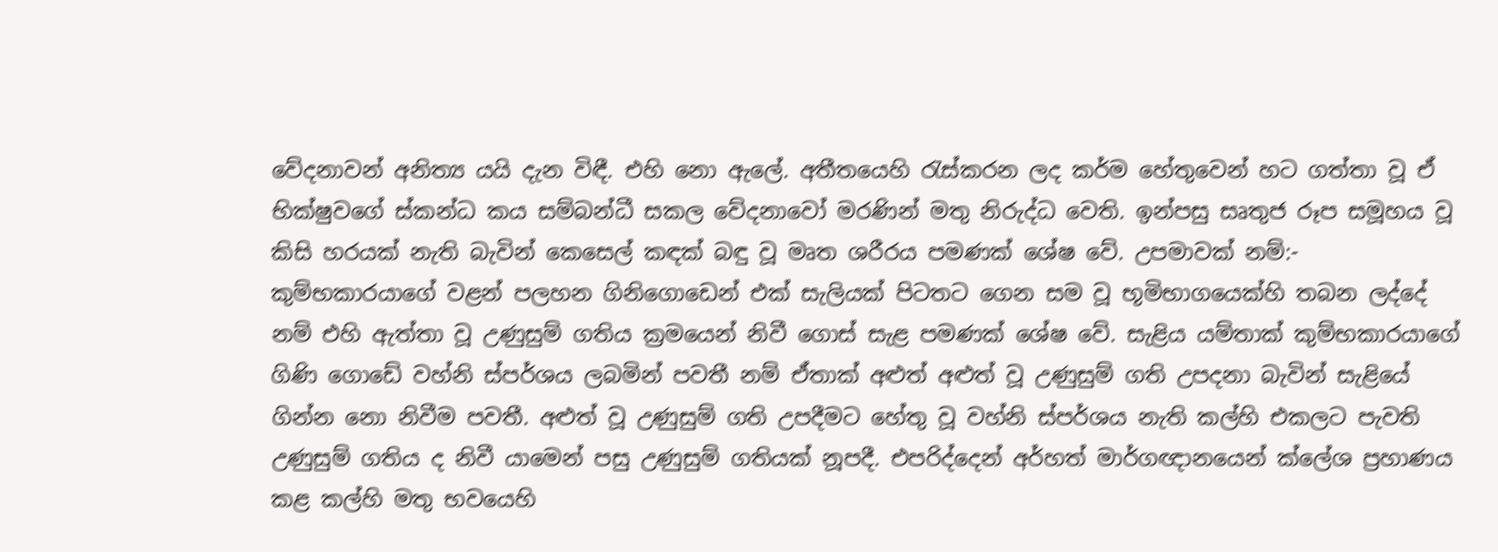වේදනාවන් අනිත්‍ය යයි දැන විඳී. එහි නො ඇලේ. අතීතයෙහි රැස්කරන ලද කර්ම හේතුවෙන් හට ගත්තා වූ ඒ භික්ෂුවගේ ස්කන්ධ කය සම්බන්ධී සකල වේදනාවෝ මරණින් මතු නිරුද්ධ වෙති. ඉන්පසු සෘතුජ රූප සමූහය වූ කිසි හරයක් නැති බැවින් කෙසෙල් කඳක් බඳු වූ මෘත ශරීරය පමණක් ශේෂ වේ. උපමාවක් නම්:- කුම්භකාරයාගේ වළන් පලහන ගිනිගොඩෙන් එක් සැලියක් පිටතට ගෙන සම වූ භූමිභාගයෙක්හි තබන ලද්දේ නම් එහි ඇත්තා වූ උණුසුම් ගතිය ක්‍රමයෙන් නිවී ගොස් සැළ පමණක් ශේෂ වේ. සැළිය යම්තාක් කුම්භකාරයාගේ ගිණි ගොඩේ වහ්නි ස්පර්ශය ලබමින් පවතී නම් ඒතාක් අළුත් අළුත් වූ උණුසුම් ගති උපදනා බැවින් සැළියේ ගින්න නො නිවීම පවතී. අළුත් වූ උණුසුම් ගති උපදීමට හේතු වූ වහ්නි ස්පර්ශය නැති කල්හි එකලට පැවති උණුසුම් ගතිය ද නිවී යාමෙන් පසු උණුසුම් ගතියක් නූපදී. එපරිද්දෙන් අර්හත් මාර්ගඥානයෙන් ක්ලේශ ප්‍රහාණය කළ කල්හි මතු භවයෙහි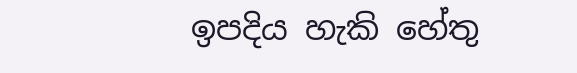ඉපදිය හැකි හේතු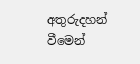අතුරුදහන් වීමෙන්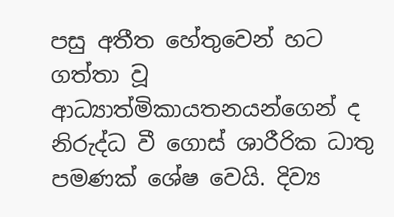පසු අතීත හේතුවෙන් හට ගත්තා වූ ආධ්‍යාත්මිකායතනයන්ගෙන් ද නිරුද්ධ වී ගොස් ශාරීරික ධාතු පමණක් ශේෂ වෙයි. දිව්‍ය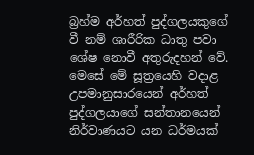බ්‍රහ්ම අර්හත් පුද්ගලයකුගේ වී නම් ශාරීරික ධාතු පවා ශේෂ නොවී අතුරුදහන් වේ. මෙසේ මේ සූත්‍රයෙහි වදාළ උපමානුසාරයෙන් අර්හත් පුද්ගලයාගේ සන්තානයෙන් නිර්වාණයට යන ධර්මයක්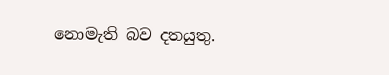නොමැති බව දතයුතු.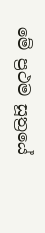මේ ප්‍රථම සූත්‍රයේ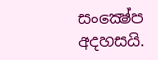සංක්‍ෂේප අදහසයි.